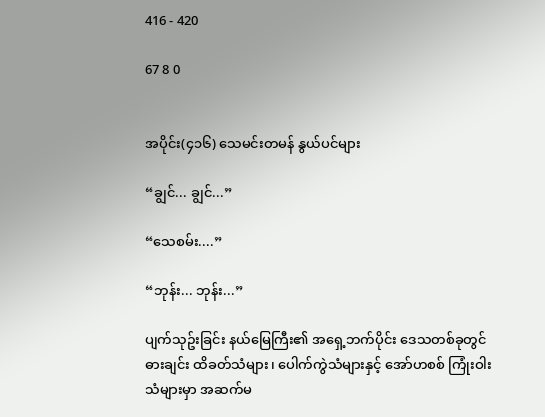416 - 420

67 8 0


အပိုင်း(၄၁၆) သေမင်းတမန် နွယ်ပင်များ

“ချွင်... ချွင်...”

“သေစမ်း....”

“ဘုန်း... ဘုန်း...”

ပျက်သုဥ်းခြင်း နယ်မြေကြီး၏ အ‌ရှေ့ဘက်ပိုင်း ဒေသတစ်ခုတွင် ဓားချင်း ထိခတ်သံများ၊ ပေါက်ကွဲသံများနှင့် အော်ဟစစ် ကြုံးဝါးသံများမှာ အဆက်မ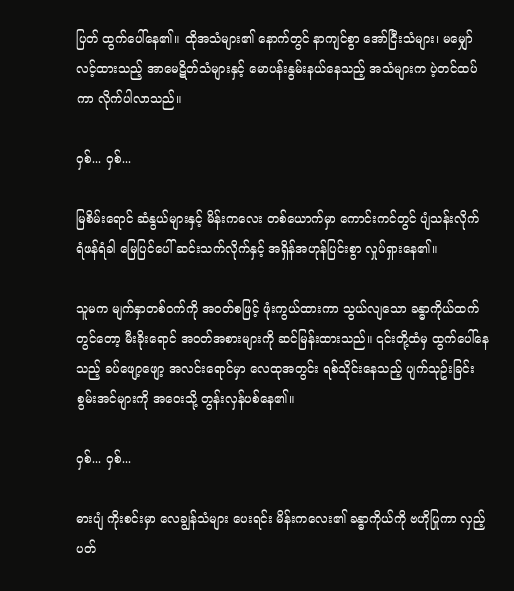ပြတ် ထွက်ပေါ်နေ၏။ ထိုအသံများ၏ နောက်တွင် နာကျင်စွာ အော်ငြီးသံများ၊ မမျှော်လင့်ထားသည့် အာမေဋိတ်သံများနှင့် မောပန်းနွမ်းနယ်နေသည့် အသံများက ပဲ့တင်ထပ်ကာ လိုက်ပါလာသည်။

ဝှစ်... ဝှစ်...

မြစိမ်းရောင် ဆံနွယ်များနှင့် မိန်းကလေး တစ်ယောက်မှာ ‌ကောင်းကင်တွင် ပျံသန်းလိုက် ရံဖန်ရံခါ မြေပြင်ပေါ် ဆင်းသက်လိုက်နှင့် အရှိန်အဟုန်ပြင်းစွာ လှုပ်ရှားနေ၏။

သူမက မျက်နှာတစ်ဝက်ကို အဝတ်စဖြင့် ဖုံးကွယ်ထားကာ သွယ်လျသော ခန္ဓာကိုယ်ထက်တွင်တော့ မီးခိုးရောင် အဝတ်အစားများကို ဆင်မြန်းထားသည်။ ၎င်းတို့ထံမှ ထွက်ပေါ်နေသည့် ခပ်ဖျော့ဖျော့ အလင်းရောင်မှာ လေထုအတွင်း ရစ်သိုင်းနေသည့် ပျက်သုဥ်းခြင်း စွမ်းအင်များကို အဝေးသို့ တွန်းလှန်ပစ်နေ၏။

ဝှစ်... ဝှစ်...

ဓားပျံ ကိုးစင်းမှာ လေချွန်သံများ ပေးရင်း မိန်းကလေး၏ ခန္ဓာကိုယ်ကို ဗဟိုပြုကာ လှည့်ပတ်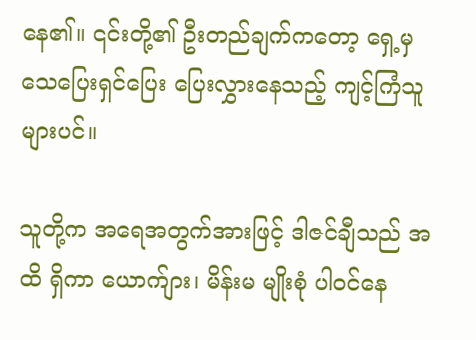နေ၏။ ၎င်းတို့၏ ဦးတည်ချက်ကတော့ ရှေ့မှ သေပြေးရှင်ပြေး ပြေးလွှားနေသည့် ကျင့်ကြံသူများပင်။

သူတို့က အရေအတွက်အားဖြင့် ဒါဇင်ချီသည် အထိ ရှိကာ ယောက်ျား၊ မိန်းမ မျိုးစုံ ပါဝင်နေ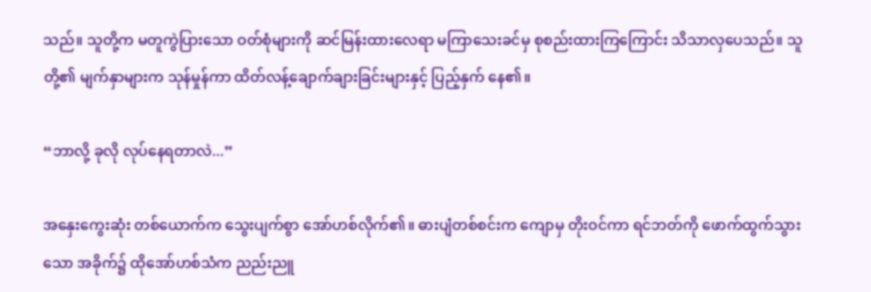သည်။ သူတို့က မတူကွဲပြားသော ဝတ်စုံများကို ဆင်မြန်းထားလေရာ မကြာသေးခင်မှ စုစည်းထားကြကြောင်း သိသာလှပေသည်။ သူတို့၏ မျက်နှာများက သုန်မှုန်ကာ ထိတ်လန့်ချောက်ချားခြင်းများနှင့် ပြည့်နှက် နေ၏။

“ဘာလို့ ခုလို လုပ်နေရတာလဲ...”

အနှေးကွေးဆုံး တစ်ယောက်က သွေးပျက်စွာ အော်ဟစ်လိုက်၏။ ဓားပျံတစ်စင်းက ကျောမှ တိုးဝင်ကာ ရင်ဘတ်ကို ‌ဖောက်ထွက်သွားသော အခိုက်၌ ထိုအော်ဟစ်သံက ညည်းညူ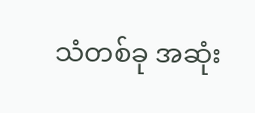သံတစ်ခု အဆုံး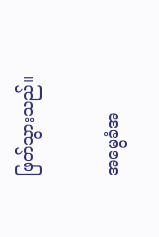ဖြတ်သွားသည်။

အမွေခံအ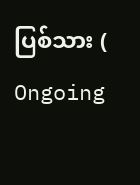ပြစ်သား ( Ongoing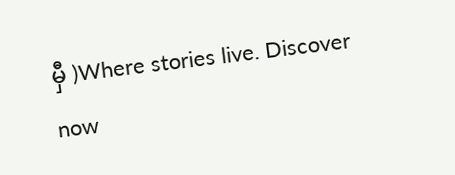မှီ )Where stories live. Discover now